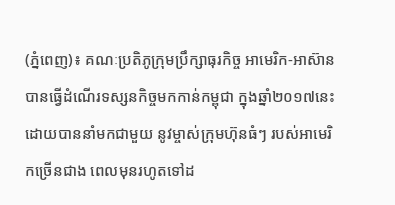(ភ្នំពេញ)៖ គណៈប្រតិភូក្រុមប្រឹក្សាធុរកិច្ច អាមេរិក-អាស៊ាន បានធ្វើដំណើរទស្សនកិច្ចមកកាន់កម្ពុជា ក្នុងឆ្នាំ២០១៧នេះ ដោយបាននាំមកជាមួយ នូវម្ចាស់ក្រុមហ៊ុនធំៗ របស់អាមេរិកច្រើនជាង ពេលមុនរហូតទៅដ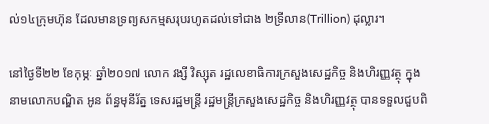ល់១៤ក្រុមហ៊ុន ដែលមានទ្រព្យសកម្មសរុបរហូតដល់ទៅជាង ២ទ្រីលាន(Trillion) ដុល្លារ។

នៅថ្ងៃទី២២ ខែកុម្ភៈ ឆ្នាំ២០១៧ លោក វង្សី វិស្សុត រដ្ឋលេខាធិការក្រសួងសេដ្ឋកិច្ច និងហិរញ្ញវត្ថុ ក្នុងនាមលោកបណ្ឌិត អូន ព័ន្ធមុនីរ័ត្ន ទេសរដ្ឋមន្រ្តី រដ្ឋមន្រ្តីក្រសួងសេដ្ឋកិច្ច និងហិរញ្ញវត្ថុ បានទទួលជួបពិ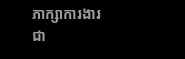ភាក្សាការងារ ជា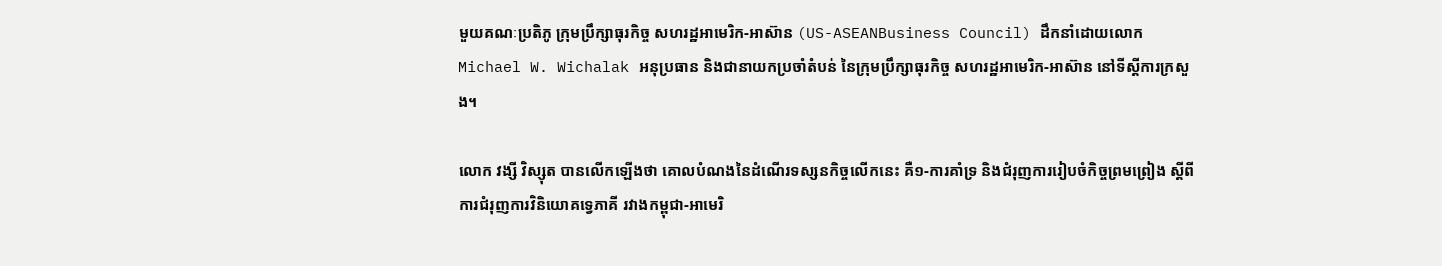មួយគណៈប្រតិភូ ក្រុមប្រឹក្សាធុរកិច្ច សហរដ្ឋអាមេរិក-អាស៊ាន (US-ASEANBusiness Council) ដឹកនាំដោយលោក Michael W. Wichalak អនុប្រធាន និងជានាយកប្រចាំតំបន់ នៃក្រុមប្រឹក្សាធុរកិច្ច សហរដ្ឋអាមេរិក-អាស៊ាន នៅទីស្តីការក្រសួង។

លោក វង្សី វិស្សុត បានលើកឡើងថា គោលបំណងនៃដំណើរទស្សនកិច្ចលើកនេះ គឺ១-ការគាំទ្រ និងជំរុញការរៀបចំកិច្ចព្រមព្រៀង ស្តីពីការជំរុញការវិនិយោគទេ្វភាគី រវាងកម្ពុជា-អាមេរិ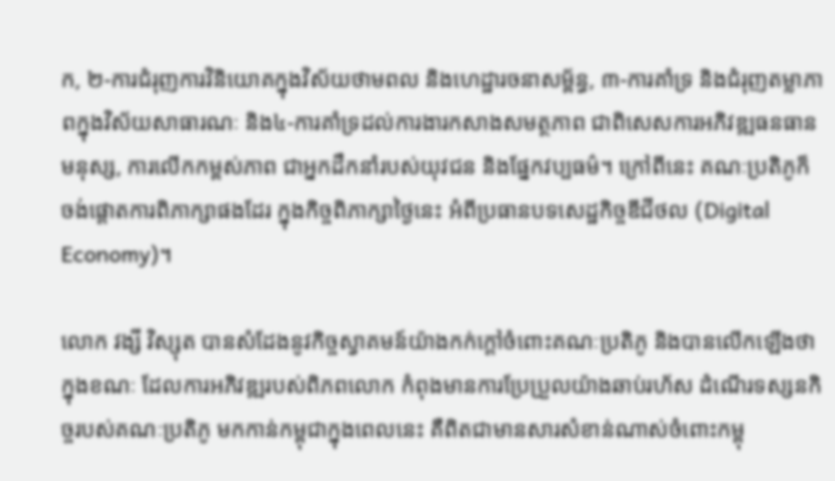ក, ២-ការជំរុញការវិនិយោគក្នុងវិស័យថាមពល និងហេដ្ឋារចនាសម្ព័ន្ធ, ៣-ការគាំទ្រ និងជំរុញតម្លាភាពក្នុងវិស័យសាធារណៈ និង៤-ការគាំទ្រដល់ការងារកសាងសមត្ថភាព ជាពិសេសការអភិវឌ្ឍធនធានមនុស្ស, ការលើកកម្ពស់ភាព ជាអ្នកដឹកនាំរបស់យុវជន និងផ្នែកវប្បធម៌។ ក្រៅពីនេះ គណៈប្រតិភូក៏ចង់ផ្តោតការពិភាក្សាផងដែរ ក្នុងកិច្ចពិភាក្សាថ្ងៃនេះ អំពីប្រធានបទសេដ្ឋកិច្ចឌីជីថល (Digital Economy)។

លោក វង្សី វិស្សុត បានសំដែងនូវកិច្ចស្វាគមន៍យ៉ាងកក់ក្តៅចំពោះគណៈប្រតិភូ និងបានលើកឡើងថា ក្នុងខណៈ ដែលការអភិវឌ្ឍរបស់ពិភពលោក កំពុងមានការប្រែប្រួលយ៉ាងឆាប់រហ័ស ដំណើរទស្សនកិច្ចរបស់គណៈប្រតិភូ មកកាន់កម្ពុជាក្នុងពេលនេះ គឺពិតជាមានសារសំខាន់ណាស់ចំពោះកម្ពុ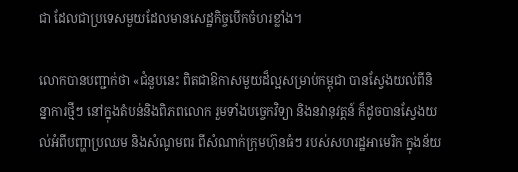ជា ដែលជាប្រទេសមួយដែលមានសេដ្ឋកិច្ចបើកចំហរខ្លាំង។

លោកបានបញ្ជាក់ថា «ជំនួបនេះ ពិតជាឱកាសមួយដ៏ល្អសម្រាប់កម្ពុជា បានស្វែងយល់ពីនិន្នាការថ្មីៗ នៅក្នុងតំបន់និងពិភពលោក រួមទាំងបច្ចេកវិទ្យា និងនវានុវត្តន៍ ក៏ដូចបានស្វែងយល់អំពីបញ្ហាប្រឈម និងសំណូមពរ ពីសំណាក់ក្រុមហ៊ុនធំៗ របស់សហរដ្ឋអាមេរិក ក្នុងន័យ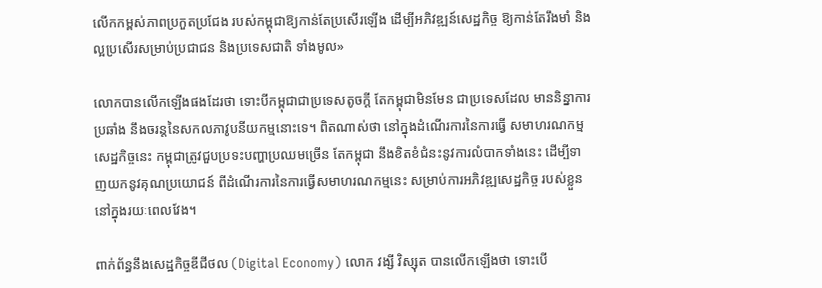លើកកម្ពស់ភាពប្រកួតប្រជែង របស់កម្ពុជាឱ្យកាន់តែប្រសើរឡើង ដើម្បីអភិវឌ្ឍន៍សេដ្ឋកិច្ច ឱ្យកាន់តែរឹងមាំ និងល្អប្រសើរសម្រាប់ប្រជាជន និងប្រទេសជាតិ ទាំងមូល»

លោកបានលើកឡើងផងដែរថា ទោះបីកម្ពុជាជាប្រទេសតូចក្តី តែកម្ពុជាមិនមែន ជាប្រទេសដែល មាននិន្នាការប្រឆាំង នឹងចរន្តនៃសកលភាវូបនីយកម្មនោះទេ។ ពិតណាស់ថា នៅក្នុងដំណើរការនៃការធ្វើ សមាហរណកម្មសេដ្ឋកិច្ចនេះ កម្ពុជាត្រូវជួបប្រទះបញ្ហាប្រឈមច្រើន តែកម្ពុជា នឹងខិតខំជំនះនូវការលំបាកទាំងនេះ ដើម្បីទាញយកនូវគុណប្រយោជន៍ ពីដំណើរការនៃការធ្វើសមាហរណកម្មនេះ សម្រាប់ការអភិវឌ្ឍសេដ្ឋកិច្ច របស់ខ្លួននៅក្នុងរយៈពេលវែង។

ពាក់ព័ន្ធនឹងសេដ្ឋកិច្ចឌីជីថល (Digital Economy) លោក វង្សី វិស្សុត បានលើកឡើងថា ទោះបើ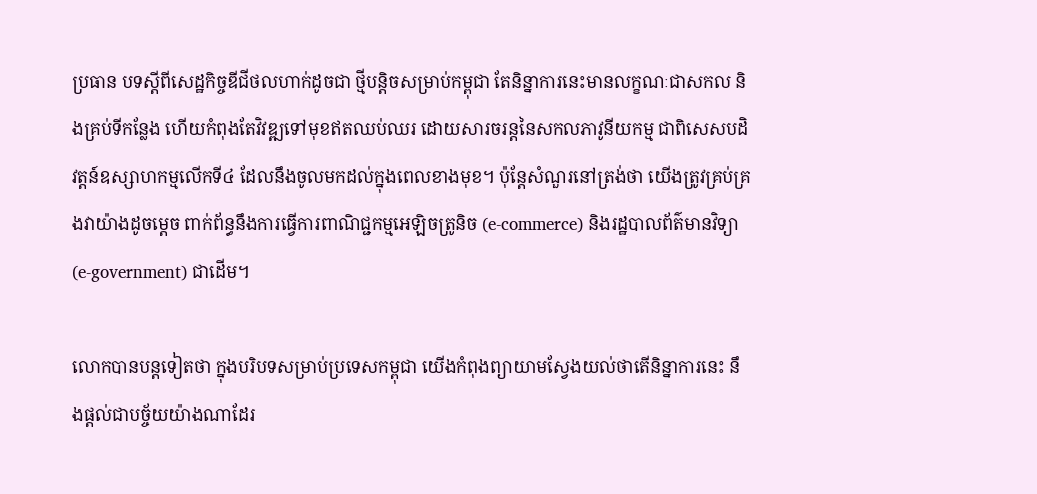ប្រធាន បទស្តីពីសេដ្ឋកិច្ចឌីជីថលហាក់ដូចជា ថ្មីបន្តិចសម្រាប់កម្ពុជា តែនិន្នាការនេះមានលក្ខណៈជាសកល និងគ្រប់ទីកន្លែង ហើយកំពុងតែវិវឌ្ឍទៅមុខឥតឈប់ឈរ ដោយសារចរន្តនៃសកលភាវូនីយកម្ម ជាពិសេសបដិវត្តន៍ឧស្សាហកម្មលើកទី៤ ដែលនឹងចូលមកដល់ក្នុងពេលខាងមុខ។ ប៉ុន្តែសំណួរនៅត្រង់ថា យើងត្រូវគ្រប់គ្រងវាយ៉ាងដូចម្តេច ពាក់ព័ន្ធនឹងការធ្វើការពាណិជ្ជកម្មអេឡិចត្រូនិច (e-commerce) និងរដ្ឋបាលព័ត៌មានវិទ្យា (e-government) ជាដើម។

លោកបានបន្តទៀតថា ក្នុងបរិបទសម្រាប់ប្រទេសកម្ពុជា យើងកំពុងព្យាយាមស្វែងយល់ថាតើនិន្នាការនេះ នឹងផ្តល់ជាបច្ច័យយ៉ាងណាដែរ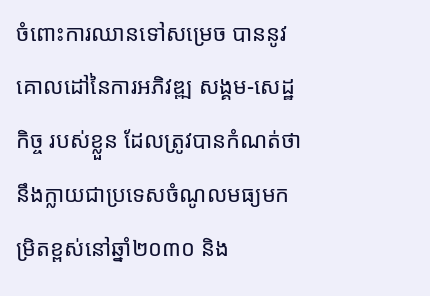ចំពោះការឈានទៅសម្រេច បាននូវគោលដៅនៃការអភិវឌ្ឍ សង្គម-សេដ្ឋកិច្ច របស់ខ្លួន ដែលត្រូវបានកំណត់ថា នឹងក្លាយជាប្រទេសចំណូលមធ្យមកម្រិតខ្ពស់នៅឆ្នាំ២០៣០ និង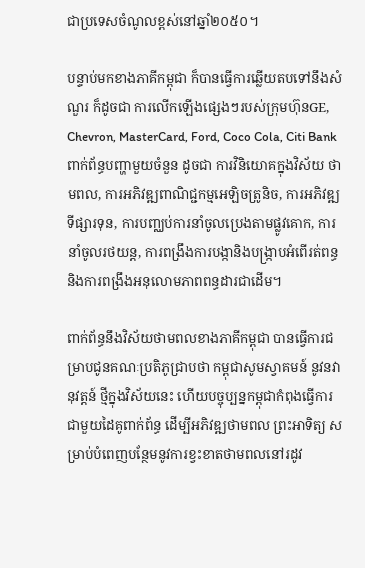ជាប្រទេសចំណូលខ្ពស់នៅឆ្នាំ២០៥០។

បន្ទាប់មកខាងភាគីកម្ពុជា ក៏បានធ្វើការឆ្លើយតបទៅនឹងសំណួរ ក៏ដូចជា ការលើកឡើងផ្សេងៗរបស់ក្រុមហ៊ុនGE, Chevron, MasterCard, Ford, Coco Cola, Citi Bank ពាក់ព័ន្ធបញ្ហាមួយចំនួន ដូចជា ការវិនិយោគក្នុងវិស័យ ថាមពល, ការអភិវឌ្ឍពាណិជ្ជកម្មអេឡិចត្រូនិច, ការអភិវឌ្ឍទីផ្សារទុន, ការបញ្ឈប់ការនាំចូលប្រេងតាមផ្លូវគោក, ការនាំចូលរថយន្ត, ការពង្រឹងការបង្កានិងបង្រ្កាបអំពើរត់ពន្ធ និងការពង្រឹងអនុលោមភាពពន្ធដារជាដើម។

ពាក់ព័ន្ធនឹងវិស័យថាមពលខាងភាគីកម្ពុជា បានធ្វើការជម្រាបជូនគណៈប្រតិភូជ្រាបថា កម្ពុជាសូមស្វាគមន៍ នូវនវានុវត្តន៍ ថ្មីក្នុងវិស័យនេះ ហើយបច្ចុប្បន្នកម្ពុជាកំពុងធ្វើការជាមួយដៃគូពាក់ព័ន្ធ ដើម្បីអភិវឌ្ឍថាមពល ព្រះអាទិត្យ សម្រាប់បំពេញបន្ថែមនូវការខ្វះខាតថាមពលនៅរដូវ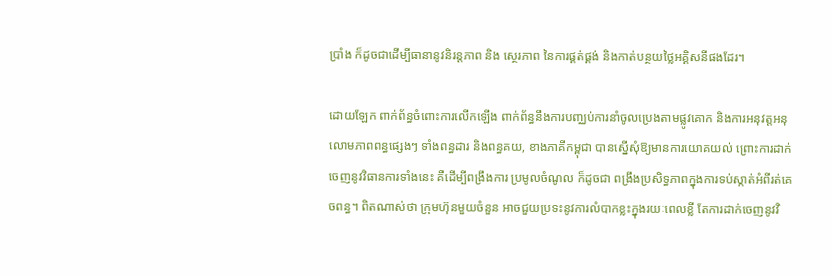ប្រាំង ក៏ដូចជាដើម្បីធានានូវនិរន្តភាព និង ស្ថេរភាព នៃការផ្គត់ផ្គង់ និងកាត់បន្ថយថ្លៃអគ្គិសនីផងដែរ។

ដោយឡែក ពាក់ព័ន្ធចំពោះការលើកឡើង ពាក់ព័ន្ធនឹងការបញ្ឈប់ការនាំចូលប្រេងតាមផ្លូវគោក និងការអនុវត្តអនុលោមភាពពន្ធផ្សេងៗ ទាំងពន្ធដារ និងពន្ធគយ, ខាងភាគីកម្ពុជា បានស្នើសុំឱ្យមានការយោគយល់ ព្រោះការដាក់ចេញនូវវិធានការទាំងនេះ គឺដើម្បីពង្រឹងការ ប្រមូលចំណូល ក៏ដូចជា ពង្រឹងប្រសិទ្ធភាពក្នុងការទប់ស្កាត់អំពីរត់គេចពន្ធ។ ពិតណាស់ថា ក្រុមហ៊ុនមួយចំនួន អាចជួយប្រទះនូវការលំបាកខ្លះក្នុងរយៈពេលខ្លី តែការដាក់ចេញនូវវិ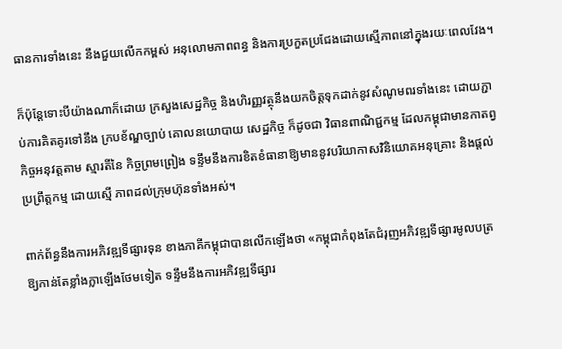ធានការទាំងនេះ នឹងជួយលើកកម្ពស់ អនុលោមភាពពន្ធ និងការប្រកួតប្រជែងដោយស្មើភាពនៅក្នុងរយៈពេលវែង។

ក៏ប៉ុន្តែទោះបីយ៉ាងណាក៏ដោយ ក្រសួងសេដ្ឋកិច្ច និងហិរញ្ញវត្ថុនឹងយកចិត្តទុកដាក់នូវសំណូមពរទាំងនេះ ដោយភ្ជាប់ការគិតគូរទៅនឹង ក្របខ័ណ្ឌច្បាប់ គោលនយោបាយ សេដ្ឋកិច្ច ក៏ដូចជា វិធានពាណិជ្ជកម្ម ដែលកម្ពុជាមានកាតព្វកិច្ចអនុវត្តតាម ស្មារតីនៃ កិច្ចព្រមព្រៀង ទន្ទឹមនឹងការខិតខំធានាឱ្យមាននូវបរិយាកាសវិនិយោគអនុគ្រោះ និងផ្តល់ប្រព្រឹត្តកម្ម ដោយស្មើ ភាពដល់ក្រុមហ៊ុនទាំងអស់។

ពាក់ព័ន្ធនឹងការអភិវឌ្ឍទីផ្សារទុន ខាងភាគីកម្ពុជាបានលើកឡើងថា «កម្ពុជាកំពុងតែជំរុញអភិវឌ្ឍទីផ្សារមូលបត្រ ឱ្យកាន់តែខ្លាំងក្លាឡើងថែមទៀត ទន្ទឹមនឹងការអភិវឌ្ឍទីផ្សារ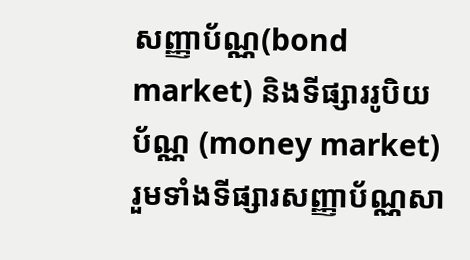សញ្ញាប័ណ្ណ(bond market) និងទីផ្សាររូបិយប័ណ្ណ (money market) រួមទាំងទីផ្សារសញ្ញាប័ណ្ណសា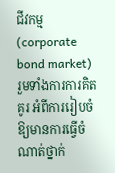ជីវកម្ម (corporate bond market) រួមទាំងការការគិតគូរ អំពីការរៀបចំឱ្យមានការធ្វើចំណាត់ថ្នាក់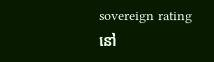sovereign rating នៅ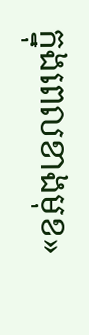ក្នុងពេលខាងមុខ»